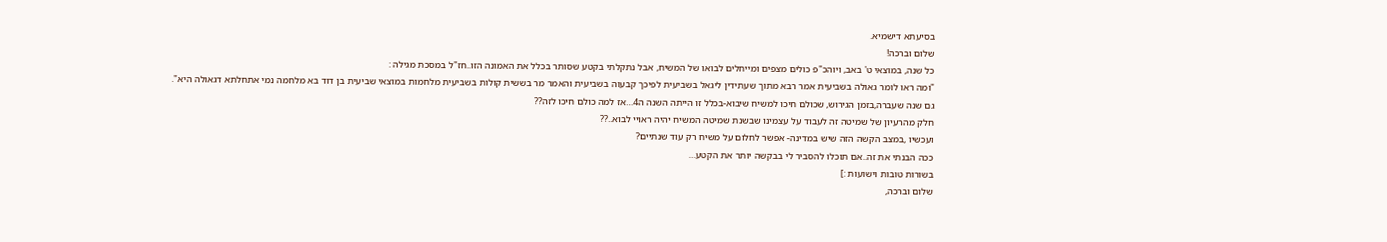בסיעתא דישמיא.
שלום וברכה!
כל שנה, במוצאי ט' באב, ויוהכ"פ כולים מצפים ומייחלים לבואו של המשיח, אבל נתקלתי בקטע שסותר בכלל את האמונה הזו..חז"ל במסכת מגילה :
"ומה ראו לומר גאולה בשביעית אמר רבא מתוך שעתידין ליגאל בשביעית לפיכך קבעוה בשביעית והאמר מר בששית קולות בשביעית מלחמות במוצאי שביעית בן דוד בא מלחמה נמי אתחלתא דגאולה היא".
גם שנה שעברה,בזמן הגירוש, שכולם חיכו למשיח שיבוא-בכלל זו הייתה השנה ה4…אז למה כולם חיכו לזה??
חלק מהרעיון של שמיטה זה לעבוד על עצמינו שבשנת שמיטה המשיח יהיה ראויי לבוא..??
ועכשיו ,במצב הקשה הזה שיש במדינה- אפשר לחלום על משיח רק עוד שנתיים?
ככה הבנתי את זה..אם תוכלו להסביר לי בבקשה יותר את הקטע…
בשורות טובות וישועות :]
שלום וברכה,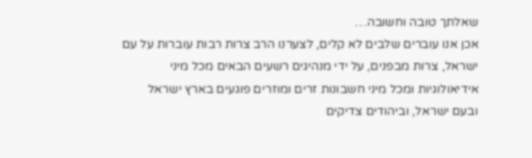שאלתך טובה וחשובה…
אכן אנו עוברים שלבים לא קלים, לצערנו הרב צרות רבות עוברות על עם ישראל, צרות מבפנים, על ידי מנהיגים רשעים הבאים מכל מיני אידיאולוגיות ומכל מיני חשבונות זרים ומוזרים פוגעים בארץ ישראל ובעם ישראל, וביהודים צדיקים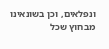ונפלאים, וכן בשונאינו מבחוץ שכל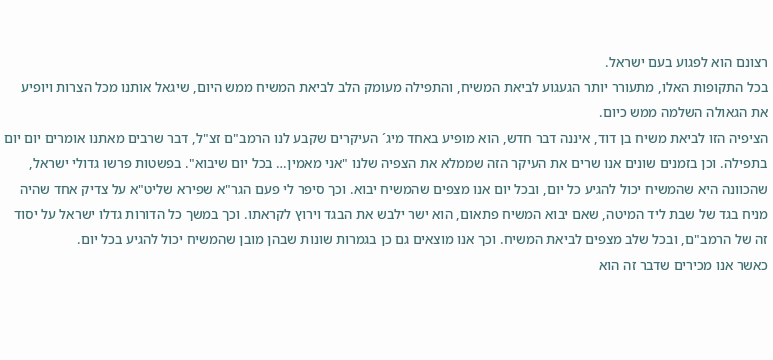רצונם הוא לפגוע בעם ישראל.
בכל התקופות האלו, מתעורר יותר הגעגוע לביאת המשיח, והתפילה מעומק הלב לביאת המשיח ממש היום, שיגאל אותנו מכל הצרות ויופיע את הגאולה השלמה ממש כיום.
הציפיה הזו לביאת משיח בן דוד, איננה דבר חדש, הוא מופיע באחד מיג´ העיקרים שקבע לנו הרמב"ם זצ"ל, דבר שרבים מאתנו אומרים יום יום בתפילה. וכן בזמנים שונים אנו שרים את העיקר הזה שממלא את הצפיה שלנו "אני מאמין… בכל יום שיבוא". בפשטות פרשו גדולי ישראל, שהכוונה היא שהמשיח יכול להגיע כל יום, ובכל יום אנו מצפים שהמשיח יבוא. וכך סיפר לי פעם הגר"א שפירא שליט"א על צדיק אחד שהיה מניח בגד של שבת ליד המיטה, שאם יבוא המשיח פתאום, הוא ישר ילבש את הבגד וירוץ לקראתו. וכך במשך כל הדורות גדלו ישראל על יסוד זה של הרמב"ם, ובכל שלב מצפים לביאת המשיח. וכך אנו מוצאים גם כן בגמרות שונות שבהן מובן שהמשיח יכול להגיע בכל יום.
כאשר אנו מכירים שדבר זה הוא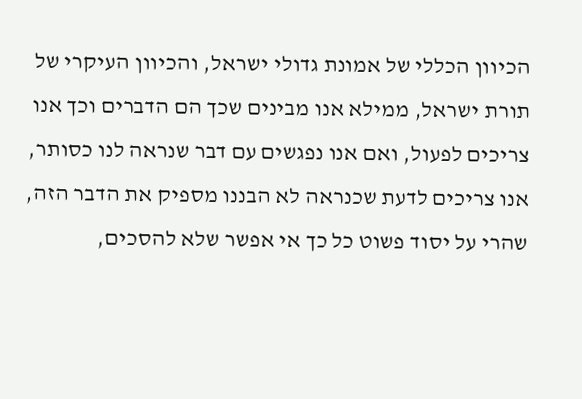הכיוון הכללי של אמונת גדולי ישראל, והכיוון העיקרי של תורת ישראל, ממילא אנו מבינים שכך הם הדברים וכך אנו צריכים לפעול, ואם אנו נפגשים עם דבר שנראה לנו כסותר, אנו צריכים לדעת שכנראה לא הבננו מספיק את הדבר הזה, שהרי על יסוד פשוט כל כך אי אפשר שלא להסכים,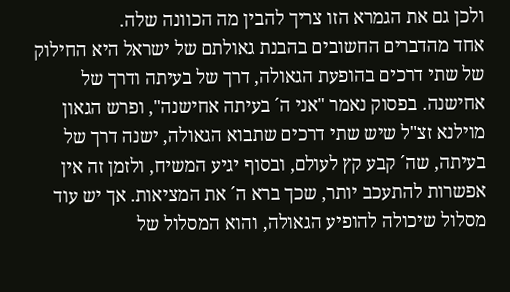ולכן גם את הגמרא הזו צריך להבין מה הכוונה שלה.
אחד מהדברים החשובים בהבנת גאולתם של ישראל היא החילוק של שתי דרכים בהופעת הגאולה, דרך של בעיתה ודרך של אחישנה. בפסוק נאמר "אני ה´ בעיתה אחישנה", ופרש הגאון מוילנא זצ"ל שיש שתי דרכים שתבוא הגאולה, ישנה דרך של בעיתה, שה´ קבע קץ לעולם, ובסוף יגיע המשיח, ולזמן זה אין אפשרות להתעכב יותר, שכך ברא ה´ את המציאות. אך יש עוד מסלול שיכולה להופיע הגאולה, והוא המסלול של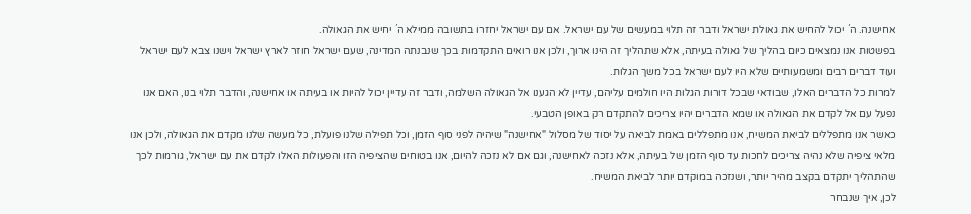אחישנה. ה´ יכול להחיש את גאולת ישראל ודבר זה תלוי במעשים של עם ישראל. אם עם ישראל יחזרו בתשובה ממילא ה´ יחיש את הגאולה.
בפשטות אנו נמצאים כיום בהליך של גאולה בעיתה, אלא שתהליך זה הינו ארוך, ולכן אנו רואים התקדמות בכך שנבנתה המדינה, שעם ישראל חוזר לארץ ישראל וישנו צבא לעם ישראל ועוד דברים רבים ומשמעותיים שלא היו לעם ישראל בכל משך הגלות.
למרות כל הדברים האלו, שבודאי שבכל דורות הגלות היו חולמים עליהם, עדיין לא הגענו אל הגאולה השלמה, ודבר זה עדיין יכול להיות או בעיתה או אחישנה, והדבר תלוי בנו, האם אנו נפעל עם אל לקדם את הגאולה או שמא הדברים יהיו צריכים להתקדם רק באופן הטבעי.
כאשר אנו מתפללים לביאת המשיח, אנו מתפללים באמת לביאה על יסוד של מסלול "אחישנה" שיהיה לפני סוף הזמן, וכל תפילה שלנו פועלת, כל מעשה שלנו מקדם את הגאולה, ולכן אנו מלאי ציפיה שלא נהיה צריכים לחכות עד סוף הזמן של בעיתה, אלא נזכה לאחישנה, וגם אם לא נזכה להיום, אנו בטוחים שהציפיה הזו והפעולות האלו לקדם את עם ישראל, גורמות לכך שהתהליך יתקדם בקצב מהיר יותר, ושנזכה במוקדם יותר לביאת המשיח.
לכן, איך שנבחר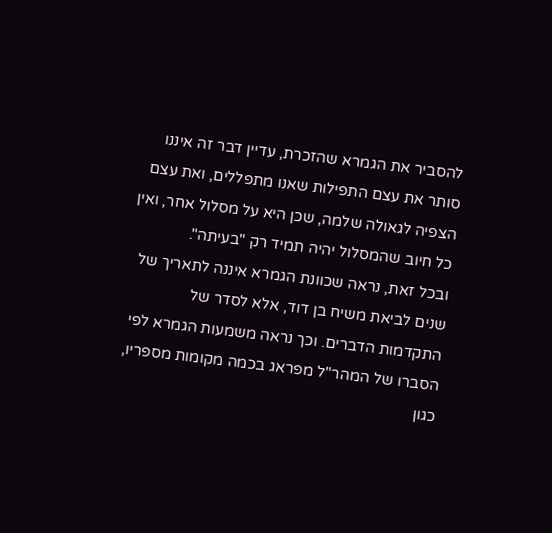להסביר את הגמרא שהזכרת, עדיין דבר זה איננו סותר את עצם התפילות שאנו מתפללים, ואת עצם הצפיה לגאולה שלמה, שכן היא על מסלול אחר, ואין כל חיוב שהמסלול יהיה תמיד רק "בעיתה".
ובכל זאת, נראה שכוונת הגמרא איננה לתאריך של שנים לביאת משיח בן דוד, אלא לסדר של התקדמות הדברים. וכך נראה משמעות הגמרא לפי הסברו של המהר"ל מפראג בכמה מקומות מספריו, כגון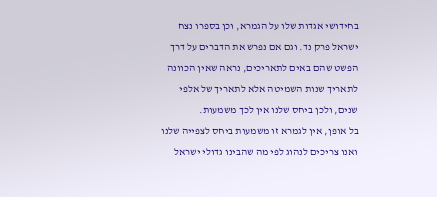בחידושי אגדות שלו על הגמרא, וכן בספרו נצח ישראל פרק נד. וגם אם נפרש את הדברים על דרך הפשט שהם באים לתאריכים, נראה שאין הכוונה לתאריך שנות השמיטה אלא לתאריך של אלפי שנים, ולכן ביחס שלנו אין לכך משמעות.
בל אופן, אין לגמרא זו משמעות ביחס לצפייה שלנו ואנו צריכים לנהוג לפי מה שהבינו גדולי ישראל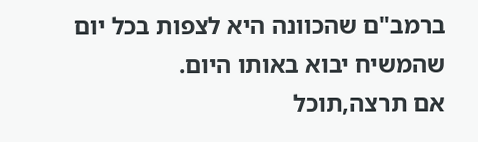ברמב"ם שהכוונה היא לצפות בכל יום שהמשיח יבוא באותו היום.
אם תרצה,תוכל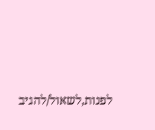לפנות,לשאול/להגיב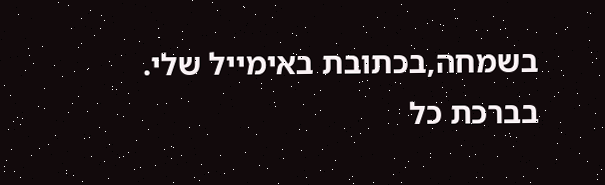בשמחה,בכתובת באימייל שלי.
בברכת כל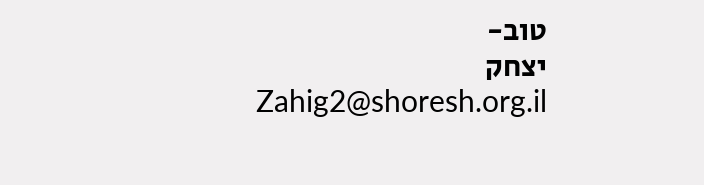טוב-
יצחק
Zahig2@shoresh.org.il